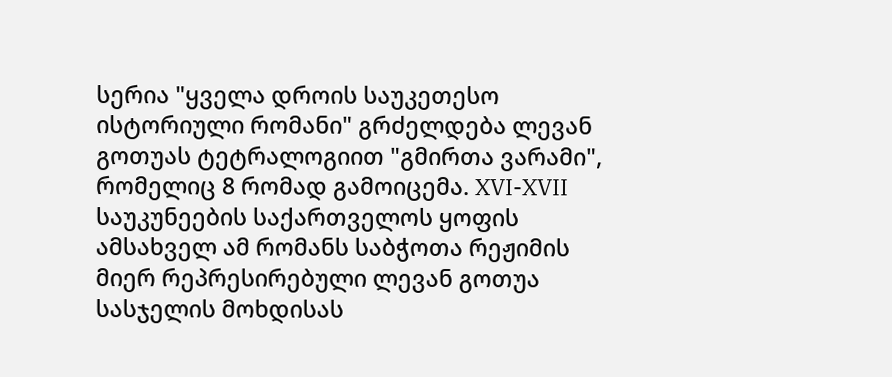სერია "ყველა დროის საუკეთესო ისტორიული რომანი" გრძელდება ლევან გოთუას ტეტრალოგიით "გმირთა ვარამი", რომელიც 8 რომად გამოიცემა. XVI-XVII საუკუნეების საქართველოს ყოფის ამსახველ ამ რომანს საბჭოთა რეჟიმის მიერ რეპრესირებული ლევან გოთუა სასჯელის მოხდისას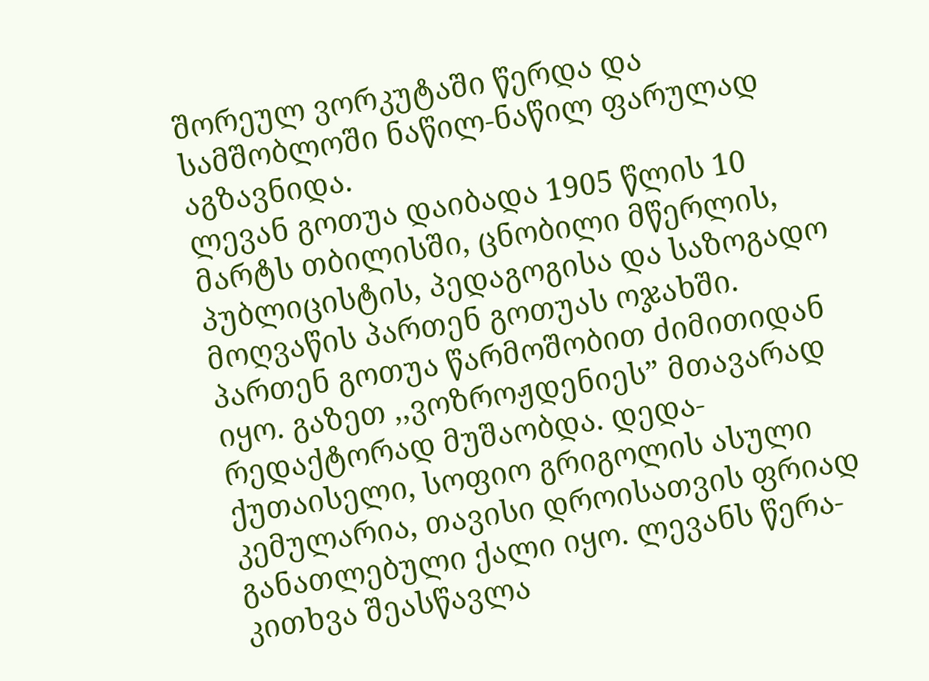შორეულ ვორკუტაში წერდა და სამშობლოში ნაწილ-ნაწილ ფარულად აგზავნიდა.
ლევან გოთუა დაიბადა 1905 წლის 10 მარტს თბილისში, ცნობილი მწერლის, პუბლიცისტის, პედაგოგისა და საზოგადო მოღვაწის პართენ გოთუას ოჯახში. პართენ გოთუა წარმოშობით ძიმითიდან იყო. გაზეთ ,,ვოზროჟდენიეს” მთავარად რედაქტორად მუშაობდა. დედა- ქუთაისელი, სოფიო გრიგოლის ასული კემულარია, თავისი დროისათვის ფრიად განათლებული ქალი იყო. ლევანს წერა-კითხვა შეასწავლა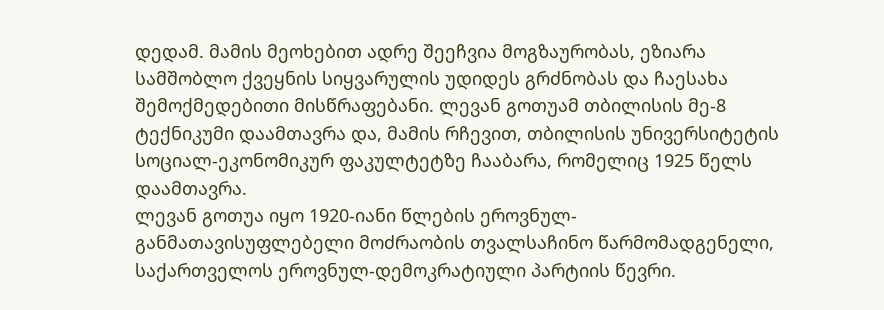დედამ. მამის მეოხებით ადრე შეეჩვია მოგზაურობას, ეზიარა სამშობლო ქვეყნის სიყვარულის უდიდეს გრძნობას და ჩაესახა შემოქმედებითი მისწრაფებანი. ლევან გოთუამ თბილისის მე-8 ტექნიკუმი დაამთავრა და, მამის რჩევით, თბილისის უნივერსიტეტის სოციალ-ეკონომიკურ ფაკულტეტზე ჩააბარა, რომელიც 1925 წელს დაამთავრა.
ლევან გოთუა იყო 1920-იანი წლების ეროვნულ-განმათავისუფლებელი მოძრაობის თვალსაჩინო წარმომადგენელი, საქართველოს ეროვნულ-დემოკრატიული პარტიის წევრი.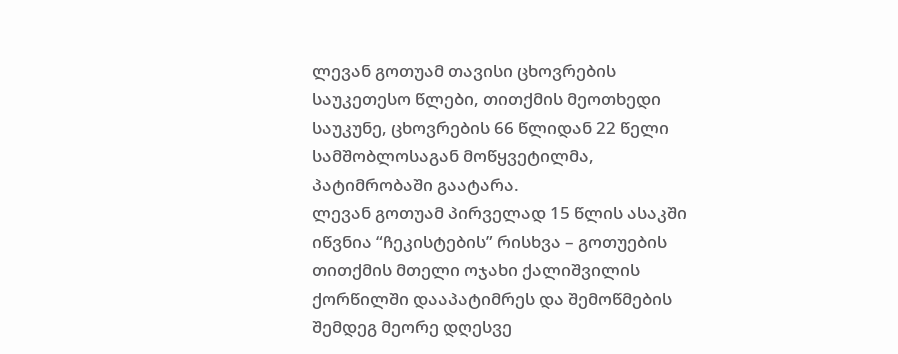ლევან გოთუამ თავისი ცხოვრების საუკეთესო წლები, თითქმის მეოთხედი საუკუნე, ცხოვრების 66 წლიდან 22 წელი სამშობლოსაგან მოწყვეტილმა, პატიმრობაში გაატარა.
ლევან გოთუამ პირველად 15 წლის ასაკში იწვნია “ჩეკისტების” რისხვა – გოთუების თითქმის მთელი ოჯახი ქალიშვილის ქორწილში დააპატიმრეს და შემოწმების შემდეგ მეორე დღესვე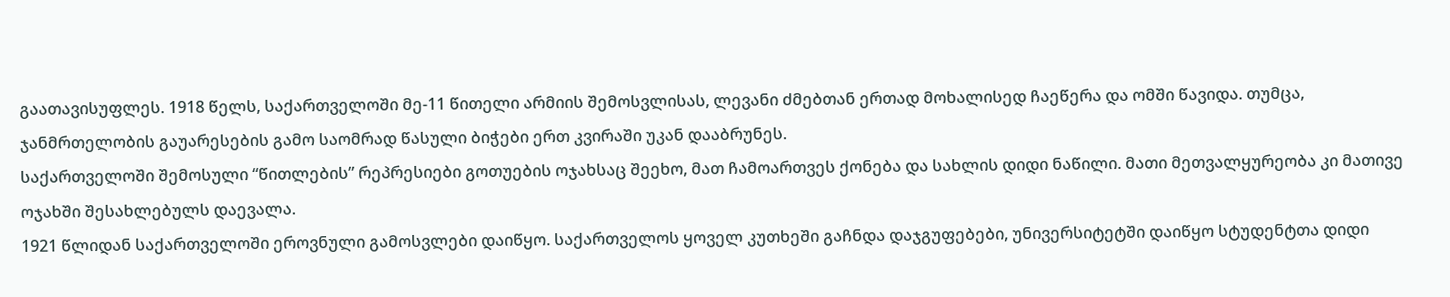გაათავისუფლეს. 1918 წელს, საქართველოში მე-11 წითელი არმიის შემოსვლისას, ლევანი ძმებთან ერთად მოხალისედ ჩაეწერა და ომში წავიდა. თუმცა, ჯანმრთელობის გაუარესების გამო საომრად წასული ბიჭები ერთ კვირაში უკან დააბრუნეს.
საქართველოში შემოსული “წითლების” რეპრესიები გოთუების ოჯახსაც შეეხო, მათ ჩამოართვეს ქონება და სახლის დიდი ნაწილი. მათი მეთვალყურეობა კი მათივე ოჯახში შესახლებულს დაევალა.
1921 წლიდან საქართველოში ეროვნული გამოსვლები დაიწყო. საქართველოს ყოველ კუთხეში გაჩნდა დაჯგუფებები, უნივერსიტეტში დაიწყო სტუდენტთა დიდი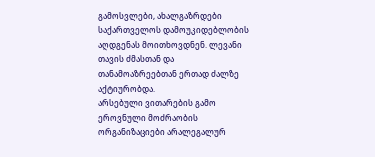გამოსვლები, ახალგაზრდები საქართველოს დამოუკიდებლობის აღდგენას მოითხოვდნენ. ლევანი თავის ძმასთან და თანამოაზრეებთან ერთად ძალზე აქტიურობდა.
არსებული ვითარების გამო ეროვნული მოძრაობის ორგანიზაციები არალეგალურ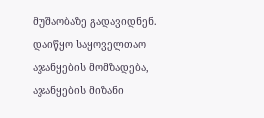მუშაობაზე გადავიდნენ. დაიწყო საყოველთაო აჯანყების მომზადება, აჯანყების მიზანი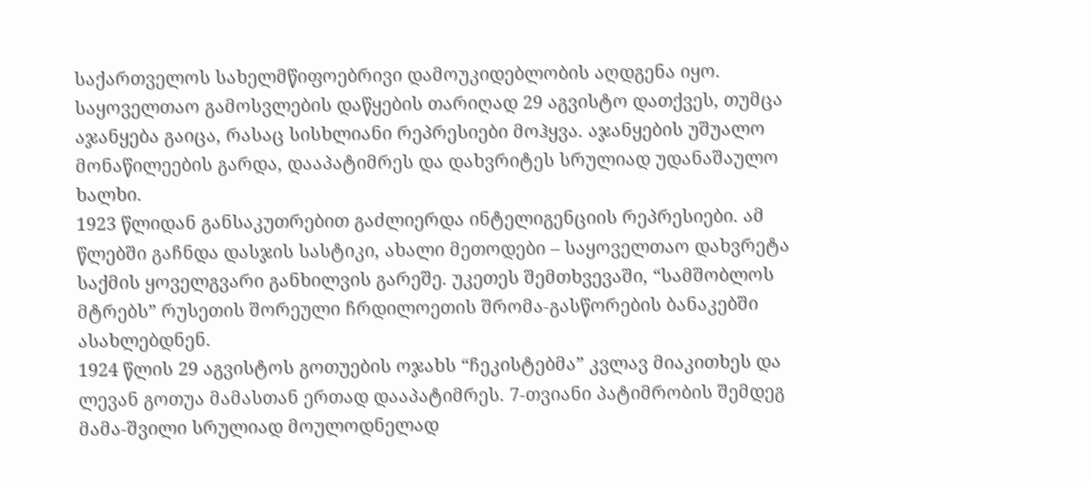საქართველოს სახელმწიფოებრივი დამოუკიდებლობის აღდგენა იყო. საყოველთაო გამოსვლების დაწყების თარიღად 29 აგვისტო დათქვეს, თუმცა აჯანყება გაიცა, რასაც სისხლიანი რეპრესიები მოჰყვა. აჯანყების უშუალო მონაწილეების გარდა, დააპატიმრეს და დახვრიტეს სრულიად უდანაშაულო ხალხი.
1923 წლიდან განსაკუთრებით გაძლიერდა ინტელიგენციის რეპრესიები. ამ წლებში გაჩნდა დასჯის სასტიკი, ახალი მეთოდები – საყოველთაო დახვრეტა საქმის ყოველგვარი განხილვის გარეშე. უკეთეს შემთხვევაში, “სამშობლოს მტრებს” რუსეთის შორეული ჩრდილოეთის შრომა-გასწორების ბანაკებში ასახლებდნენ.
1924 წლის 29 აგვისტოს გოთუების ოჯახს “ჩეკისტებმა” კვლავ მიაკითხეს და ლევან გოთუა მამასთან ერთად დააპატიმრეს. 7-თვიანი პატიმრობის შემდეგ მამა-შვილი სრულიად მოულოდნელად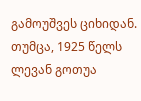გამოუშვეს ციხიდან. თუმცა, 1925 წელს ლევან გოთუა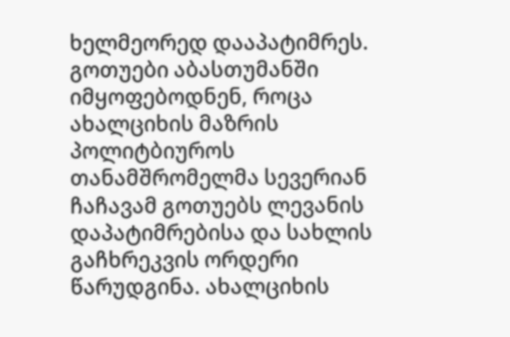ხელმეორედ დააპატიმრეს. გოთუები აბასთუმანში იმყოფებოდნენ, როცა ახალციხის მაზრის პოლიტბიუროს თანამშრომელმა სევერიან ჩაჩავამ გოთუებს ლევანის დაპატიმრებისა და სახლის გაჩხრეკვის ორდერი წარუდგინა. ახალციხის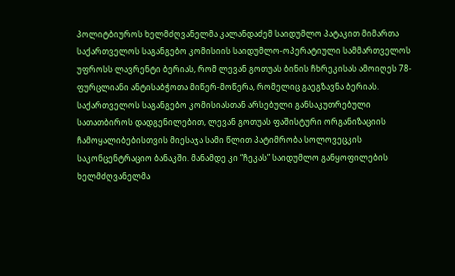პოლიტბიუროს ხელმძღვანელმა კალანდაძემ საიდუმლო პატაკით მიმართა საქართველოს საგანგებო კომისიის საიდუმლო-ოპერატიული სამმართველოს უფროსს ლავრენტი ბერიას, რომ ლევან გოთუას ბინის ჩხრეკისას ამოიღეს 78-ფურცლიანი ანტისაბჭოთა მიწერ-მოწერა, რომელიც გაეგზავნა ბერიას. საქართველოს საგანგებო კომისიასთან არსებული განსაკუთრებული სათათბიროს დადგენილებით, ლევან გოთუას ფაშისტური ორგანიზაციის ჩამოყალიბებისთვის მიესაჯა სამი წლით პატიმრობა სოლოვეცკის საკონცენტრაციო ბანაკში. მანამდე კი “ჩეკას” საიდუმლო განყოფილების ხელმძღვანელმა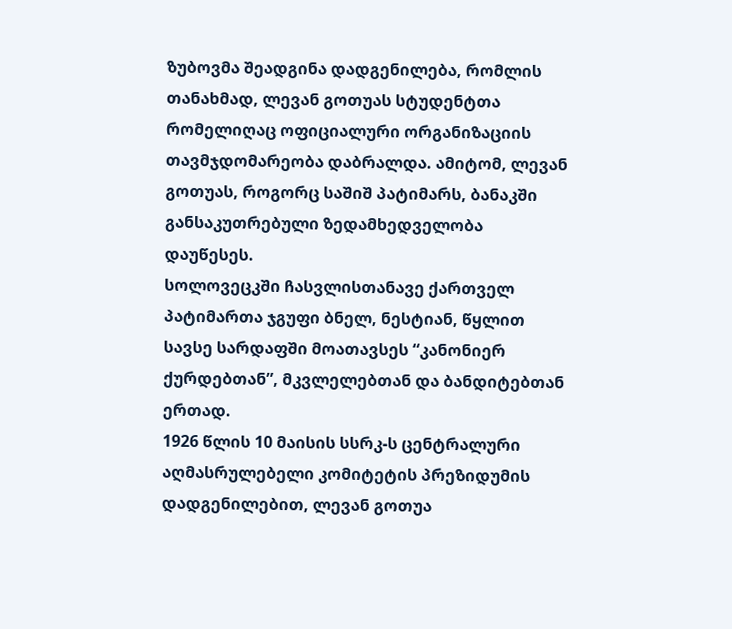ზუბოვმა შეადგინა დადგენილება, რომლის თანახმად, ლევან გოთუას სტუდენტთა რომელიღაც ოფიციალური ორგანიზაციის თავმჯდომარეობა დაბრალდა. ამიტომ, ლევან გოთუას, როგორც საშიშ პატიმარს, ბანაკში განსაკუთრებული ზედამხედველობა დაუწესეს.
სოლოვეცკში ჩასვლისთანავე ქართველ პატიმართა ჯგუფი ბნელ, ნესტიან, წყლით სავსე სარდაფში მოათავსეს “კანონიერ ქურდებთან”, მკვლელებთან და ბანდიტებთან ერთად.
1926 წლის 10 მაისის სსრკ-ს ცენტრალური აღმასრულებელი კომიტეტის პრეზიდუმის დადგენილებით, ლევან გოთუა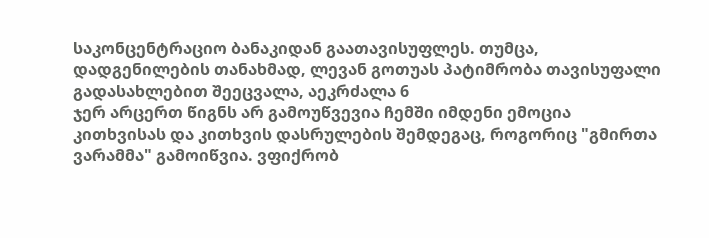საკონცენტრაციო ბანაკიდან გაათავისუფლეს. თუმცა, დადგენილების თანახმად, ლევან გოთუას პატიმრობა თავისუფალი გადასახლებით შეეცვალა, აეკრძალა 6
ჯერ არცერთ წიგნს არ გამოუწვევია ჩემში იმდენი ემოცია კითხვისას და კითხვის დასრულების შემდეგაც, როგორიც "გმირთა ვარამმა" გამოიწვია. ვფიქრობ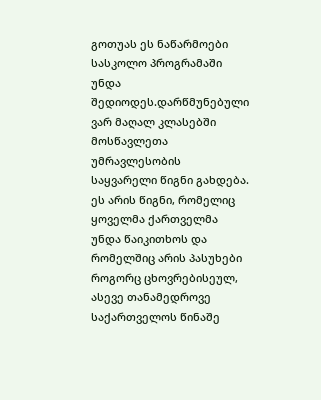გოთუას ეს ნაწარმოები სასკოლო პროგრამაში უნდა შედიოდეს.დარწმუნებული ვარ მაღალ კლასებში მოსწავლეთა უმრავლესობის საყვარელი წიგნი გახდება. ეს არის წიგნი, რომელიც ყოველმა ქართველმა უნდა წაიკითხოს და რომელშიც არის პასუხები როგორც ცხოვრებისეულ, ასევე თანამედროვე საქართველოს წინაშე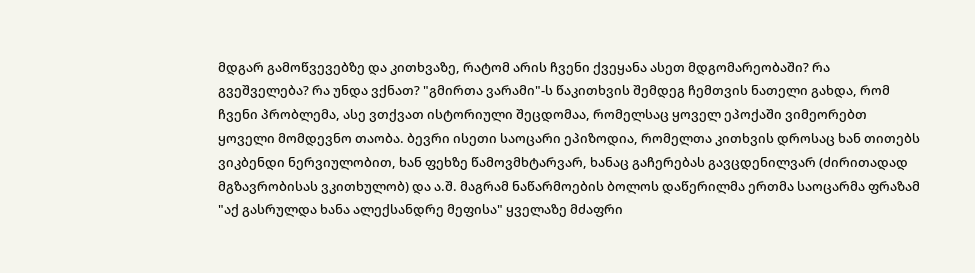მდგარ გამოწვევებზე და კითხვაზე, რატომ არის ჩვენი ქვეყანა ასეთ მდგომარეობაში? რა გვეშველება? რა უნდა ვქნათ? "გმირთა ვარამი"-ს წაკითხვის შემდეგ ჩემთვის ნათელი გახდა, რომ ჩვენი პრობლემა, ასე ვთქვათ ისტორიული შეცდომაა, რომელსაც ყოველ ეპოქაში ვიმეორებთ ყოველი მომდევნო თაობა. ბევრი ისეთი საოცარი ეპიზოდია, რომელთა კითხვის დროსაც ხან თითებს ვიკბენდი ნერვიულობით, ხან ფეხზე წამოვმხტარვარ, ხანაც გაჩერებას გავცდენილვარ (ძირითადად მგზავრობისას ვკითხულობ) და ა.შ. მაგრამ ნაწარმოების ბოლოს დაწერილმა ერთმა საოცარმა ფრაზამ "აქ გასრულდა ხანა ალექსანდრე მეფისა" ყველაზე მძაფრი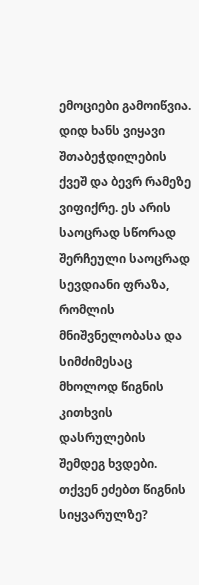ემოციები გამოიწვია. დიდ ხანს ვიყავი შთაბეჭდილების ქვეშ და ბევრ რამეზე ვიფიქრე. ეს არის საოცრად სწორად შერჩეული საოცრად სევდიანი ფრაზა, რომლის მნიშვნელობასა და სიმძიმესაც მხოლოდ წიგნის კითხვის დასრულების შემდეგ ხვდები. თქვენ ეძებთ წიგნის სიყვარულზე?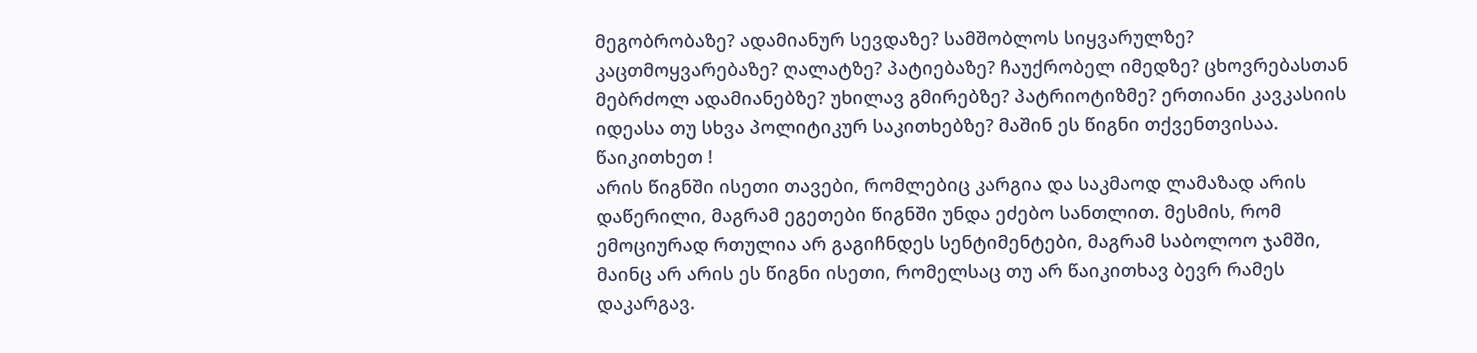მეგობრობაზე? ადამიანურ სევდაზე? სამშობლოს სიყვარულზე? კაცთმოყვარებაზე? ღალატზე? პატიებაზე? ჩაუქრობელ იმედზე? ცხოვრებასთან მებრძოლ ადამიანებზე? უხილავ გმირებზე? პატრიოტიზმე? ერთიანი კავკასიის იდეასა თუ სხვა პოლიტიკურ საკითხებზე? მაშინ ეს წიგნი თქვენთვისაა. წაიკითხეთ !
არის წიგნში ისეთი თავები, რომლებიც კარგია და საკმაოდ ლამაზად არის დაწერილი, მაგრამ ეგეთები წიგნში უნდა ეძებო სანთლით. მესმის, რომ ემოციურად რთულია არ გაგიჩნდეს სენტიმენტები, მაგრამ საბოლოო ჯამში, მაინც არ არის ეს წიგნი ისეთი, რომელსაც თუ არ წაიკითხავ ბევრ რამეს დაკარგავ.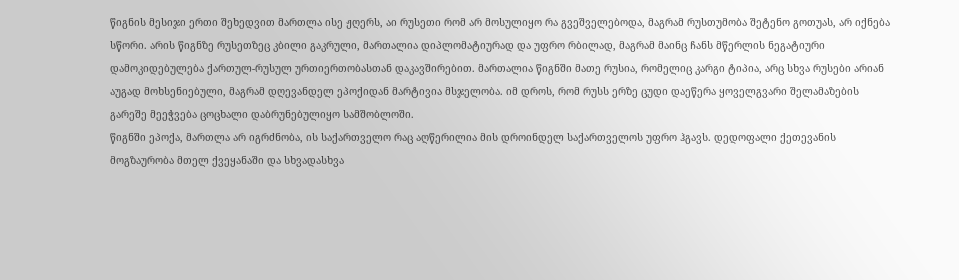წიგნის მესიჯი ერთი შეხედვით მართლა ისე ჟღერს, აი რუსეთი რომ არ მოსულიყო რა გვეშველებოდა, მაგრამ რუსთუმობა შეტენო გოთუას, არ იქნება სწორი. არის წიგნზე რუსეთზეც კბილი გაკრული, მართალია დიპლომატიურად და უფრო რბილად, მაგრამ მაინც ჩანს მწერლის ნეგატიური დამოკიდებულება ქართულ-რუსულ ურთიერთობასთან დაკავშირებით. მართალია წიგნში მათე რუსია, რომელიც კარგი ტიპია, არც სხვა რუსები არიან აუგად მოხსენიებული, მაგრამ დღევანდელ ეპოქიდან მარტივია მსჯელობა. იმ დროს, რომ რუსს ერზე ცუდი დაეწერა ყოველგვარი შელამაზების გარეშე მეეჭვება ცოცხალი დაბრუნებულიყო სამშობლოში.
წიგნში ეპოქა, მართლა არ იგრძნობა, ის საქართველო რაც აღწერილია მის დროინდელ საქართველოს უფრო ჰგავს. დედოფალი ქეთევანის მოგზაურობა მთელ ქვეყანაში და სხვადასხვა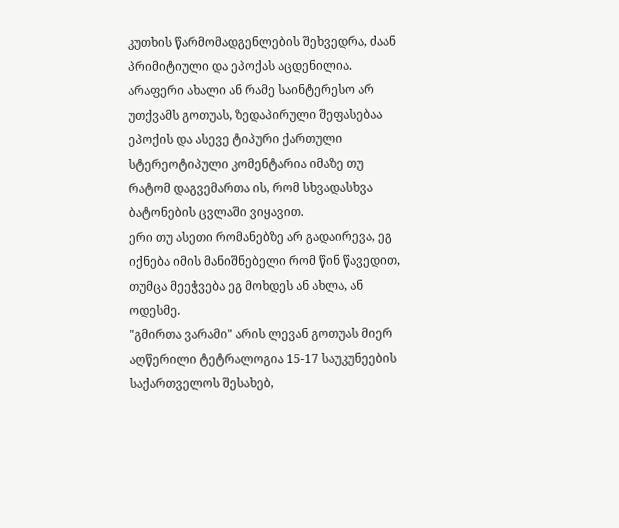კუთხის წარმომადგენლების შეხვედრა, ძაან პრიმიტიული და ეპოქას აცდენილია. არაფერი ახალი ან რამე საინტერესო არ უთქვამს გოთუას, ზედაპირული შეფასებაა ეპოქის და ასევე ტიპური ქართული სტერეოტიპული კომენტარია იმაზე თუ რატომ დაგვემართა ის, რომ სხვადასხვა ბატონების ცვლაში ვიყავით.
ერი თუ ასეთი რომანებზე არ გადაირევა, ეგ იქნება იმის მანიშნებელი რომ წინ წავედით, თუმცა მეეჭვება ეგ მოხდეს ან ახლა, ან ოდესმე.
"გმირთა ვარამი" არის ლევან გოთუას მიერ აღწერილი ტეტრალოგია 15-17 საუკუნეების საქართველოს შესახებ,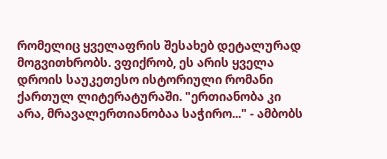რომელიც ყველაფრის შესახებ დეტალურად მოგვითხრობს. ვფიქრობ, ეს არის ყველა დროის საუკეთესო ისტორიული რომანი ქართულ ლიტერატურაში. "ერთიანობა კი არა, მრავალერთიანობაა საჭირო..." - ამბობს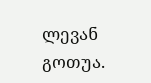ლევან გოთუა.